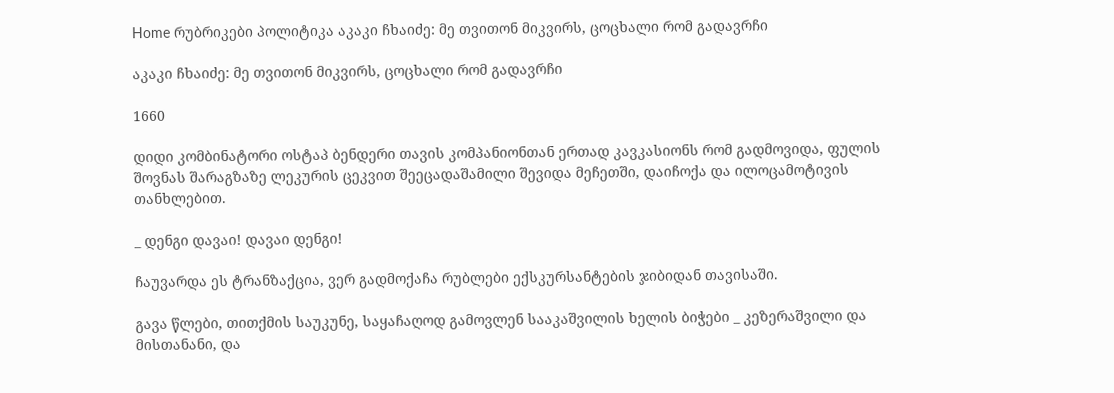Home რუბრიკები პოლიტიკა აკაკი ჩხაიძე: მე თვითონ მიკვირს, ცოცხალი რომ გადავრჩი

აკაკი ჩხაიძე: მე თვითონ მიკვირს, ცოცხალი რომ გადავრჩი

1660

დიდი კომბინატორი ოსტაპ ბენდერი თავის კომპანიონთან ერთად კავკასიონს რომ გადმოვიდა, ფულის შოვნას შარაგზაზე ლეკურის ცეკვით შეეცადაშამილი შევიდა მეჩეთში, დაიჩოქა და ილოცამოტივის თანხლებით.

_ დენგი დავაი! დავაი დენგი!

ჩაუვარდა ეს ტრანზაქცია, ვერ გადმოქაჩა რუბლები ექსკურსანტების ჯიბიდან თავისაში.

გავა წლები, თითქმის საუკუნე, საყაჩაღოდ გამოვლენ სააკაშვილის ხელის ბიჭები _ კეზერაშვილი და მისთანანი, და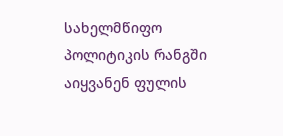სახელმწიფო პოლიტიკის რანგში აიყვანენ ფულის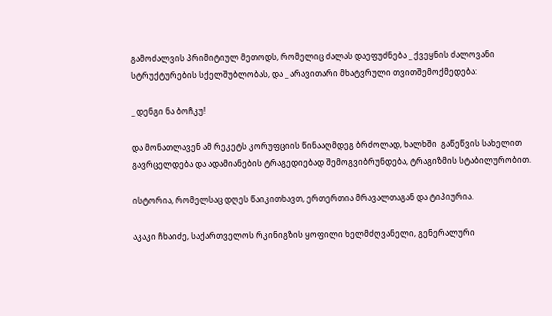გამოძალვის პრიმიტიულ მეთოდს, რომელიც ძალას დაეფუძნება _ ქვეყნის ძალოვანი სტრუქტურების სქელშუბლობას, და _ არავითარი მხატვრული თვითშემოქმედება:

_ დენგი ნა ბოჩკუ!

და მონათლავენ ამ რეკეტს კორუფციის წინააღმდეგ ბრძოლად, ხალხში  გაწეწვის სახელით გავრცელდება და ადამიანების ტრაგედიებად შემოგვიბრუნდება, ტრაგიზმის სტაბილურობით.

ისტორია, რომელსაც დღეს წაიკითხავთ, ერთერთია მრავალთაგან და ტიპიურია.

აკაკი ჩხაიძე, საქართველოს რკინიგზის ყოფილი ხელმძღვანელი, გენერალური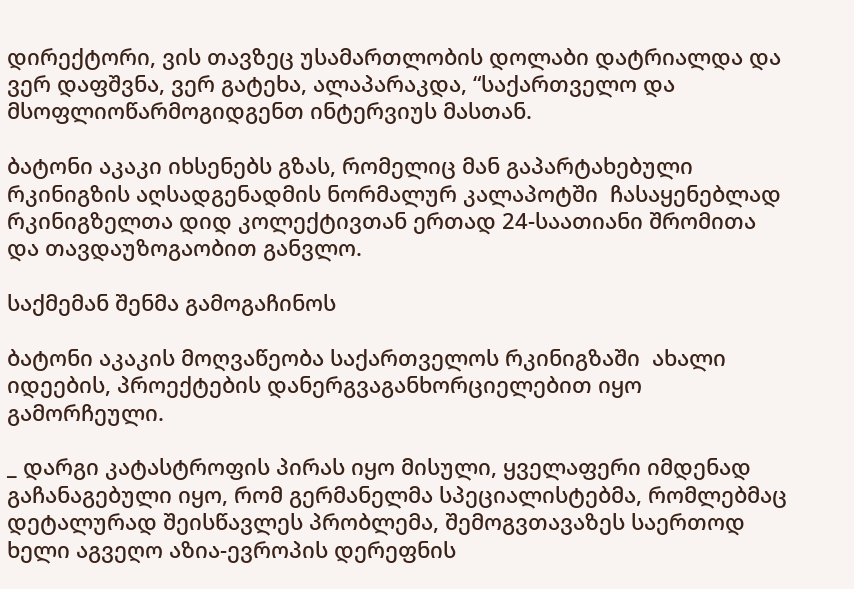დირექტორი, ვის თავზეც უსამართლობის დოლაბი დატრიალდა და ვერ დაფშვნა, ვერ გატეხა, ალაპარაკდა, “საქართველო და მსოფლიოწარმოგიდგენთ ინტერვიუს მასთან.

ბატონი აკაკი იხსენებს გზას, რომელიც მან გაპარტახებული რკინიგზის აღსადგენადმის ნორმალურ კალაპოტში  ჩასაყენებლად რკინიგზელთა დიდ კოლექტივთან ერთად 24-საათიანი შრომითა და თავდაუზოგაობით განვლო.

საქმემან შენმა გამოგაჩინოს

ბატონი აკაკის მოღვაწეობა საქართველოს რკინიგზაში  ახალი იდეების, პროექტების დანერგვაგანხორციელებით იყო გამორჩეული.

_ დარგი კატასტროფის პირას იყო მისული, ყველაფერი იმდენად გაჩანაგებული იყო, რომ გერმანელმა სპეციალისტებმა, რომლებმაც დეტალურად შეისწავლეს პრობლემა, შემოგვთავაზეს საერთოდ ხელი აგვეღო აზია-ევროპის დერეფნის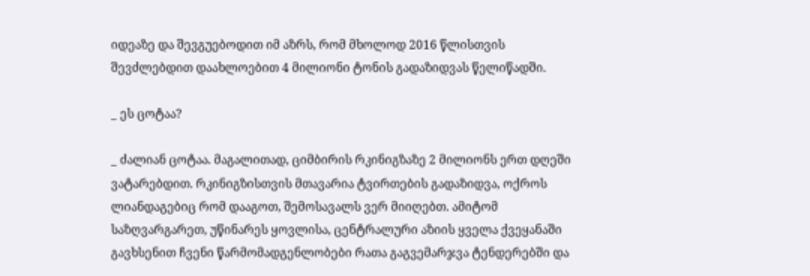იდეაზე და შევგუებოდით იმ აზრს, რომ მხოლოდ 2016 წლისთვის შევძლებდით დაახლოებით 4 მილიონი ტონის გადაზიდვას წელიწადში.

_ ეს ცოტაა?

_ ძალიან ცოტაა. მაგალითად, ციმბირის რკინიგზაზე 2 მილიონს ერთ დღეში ვატარებდით. რკინიგზისთვის მთავარია ტვირთების გადაზიდვა, ოქროს ლიანდაგებიც რომ დააგოთ, შემოსავალს ვერ მიიღებთ. ამიტომ საზღვარგარეთ, უწინარეს ყოვლისა, ცენტრალური აზიის ყველა ქვეყანაში გავხსენით ჩვენი წარმომადგენლობები რათა გაგვემარჯვა ტენდერებში და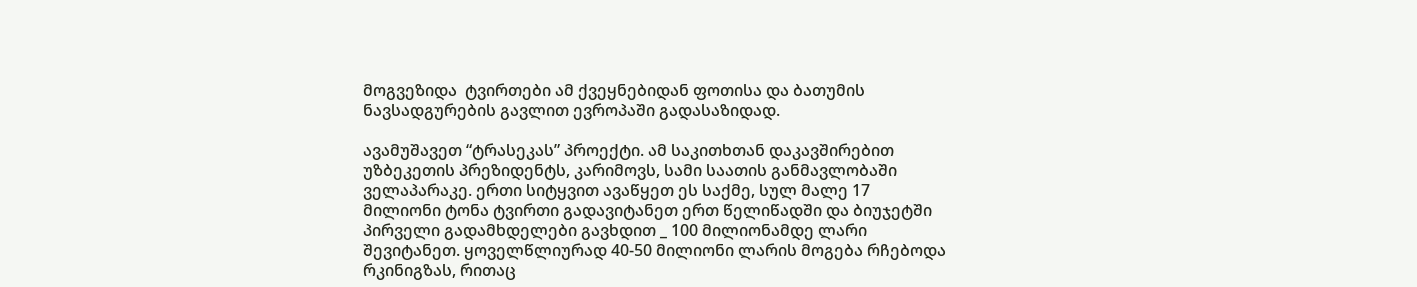მოგვეზიდა  ტვირთები ამ ქვეყნებიდან ფოთისა და ბათუმის ნავსადგურების გავლით ევროპაში გადასაზიდად.

ავამუშავეთ “ტრასეკას” პროექტი. ამ საკითხთან დაკავშირებით უზბეკეთის პრეზიდენტს, კარიმოვს, სამი საათის განმავლობაში ველაპარაკე. ერთი სიტყვით ავაწყეთ ეს საქმე, სულ მალე 17 მილიონი ტონა ტვირთი გადავიტანეთ ერთ წელიწადში და ბიუჯეტში პირველი გადამხდელები გავხდით _ 100 მილიონამდე ლარი შევიტანეთ. ყოველწლიურად 40-50 მილიონი ლარის მოგება რჩებოდა რკინიგზას, რითაც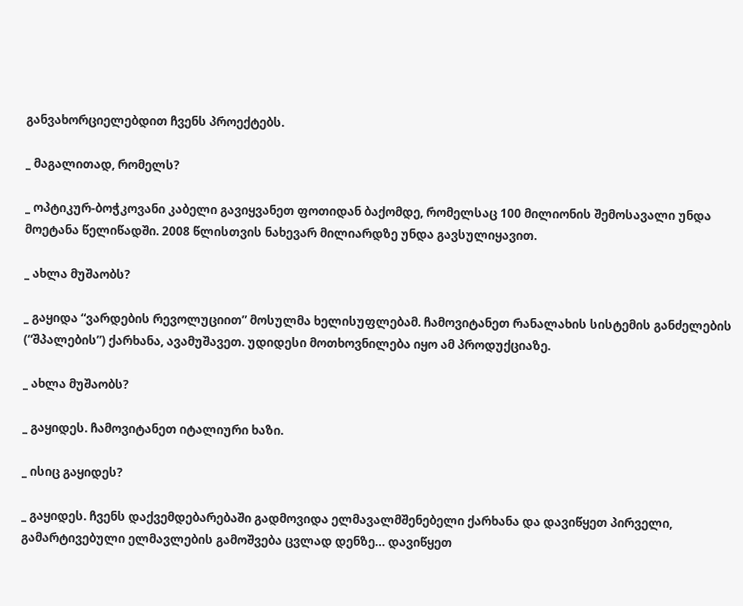განვახორციელებდით ჩვენს პროექტებს.

_ მაგალითად, რომელს?

_ ოპტიკურ-ბოჭკოვანი კაბელი გავიყვანეთ ფოთიდან ბაქომდე, რომელსაც 100 მილიონის შემოსავალი უნდა მოეტანა წელიწადში. 2008 წლისთვის ნახევარ მილიარდზე უნდა გავსულიყავით.

_ ახლა მუშაობს?

_ გაყიდა “ვარდების რევოლუციით” მოსულმა ხელისუფლებამ. ჩამოვიტანეთ რანალახის სისტემის განძელების (“შპალების”) ქარხანა, ავამუშავეთ. უდიდესი მოთხოვნილება იყო ამ პროდუქციაზე.

_ ახლა მუშაობს?

_ გაყიდეს. ჩამოვიტანეთ იტალიური ხაზი.

_ ისიც გაყიდეს?

_ გაყიდეს. ჩვენს დაქვემდებარებაში გადმოვიდა ელმავალმშენებელი ქარხანა და დავიწყეთ პირველი, გამარტივებული ელმავლების გამოშვება ცვლად დენზე… დავიწყეთ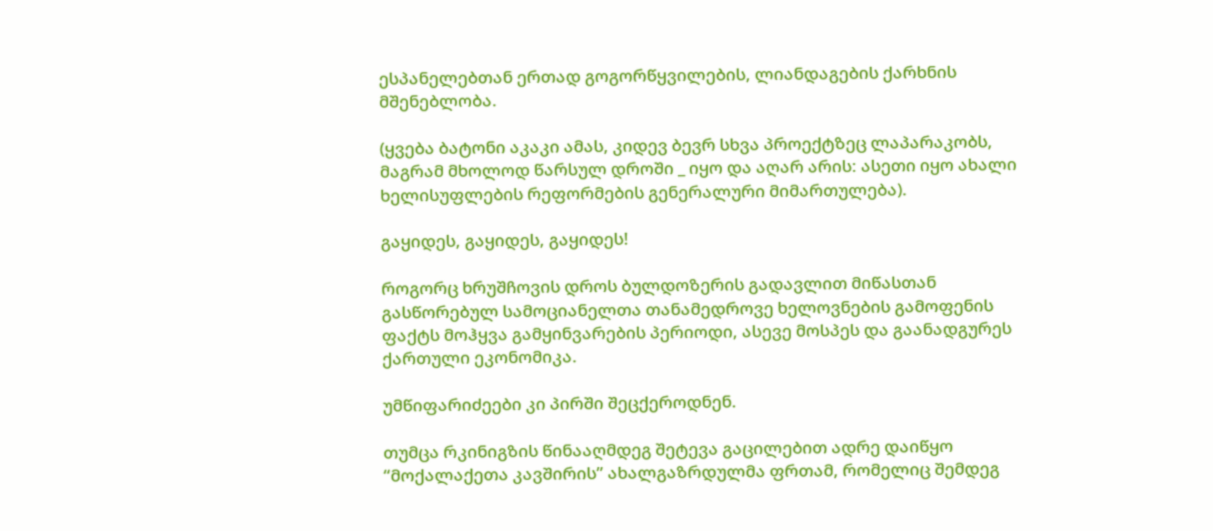ესპანელებთან ერთად გოგორწყვილების, ლიანდაგების ქარხნის მშენებლობა.

(ყვება ბატონი აკაკი ამას, კიდევ ბევრ სხვა პროექტზეც ლაპარაკობს, მაგრამ მხოლოდ წარსულ დროში _ იყო და აღარ არის: ასეთი იყო ახალი ხელისუფლების რეფორმების გენერალური მიმართულება).

გაყიდეს, გაყიდეს, გაყიდეს!

როგორც ხრუშჩოვის დროს ბულდოზერის გადავლით მიწასთან გასწორებულ სამოციანელთა თანამედროვე ხელოვნების გამოფენის ფაქტს მოჰყვა გამყინვარების პერიოდი, ასევე მოსპეს და გაანადგურეს ქართული ეკონომიკა.

უმწიფარიძეები კი პირში შეცქეროდნენ.

თუმცა რკინიგზის წინააღმდეგ შეტევა გაცილებით ადრე დაიწყო “მოქალაქეთა კავშირის” ახალგაზრდულმა ფრთამ, რომელიც შემდეგ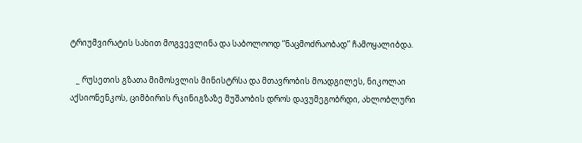ტრიუმვირატის სახით მოგვევლინა და საბოლოოდ “ნაცმოძრაობად” ჩამოყალიბდა.

   _ რუსეთის გზათა მიმოსვლის მინისტრსა და მთავრობის მოადგილეს, ნიკოლაი აქსიონენკოს, ციმბირის რკინიგზაზე მუშაობის დროს დავუმეგობრდი, ახლობლური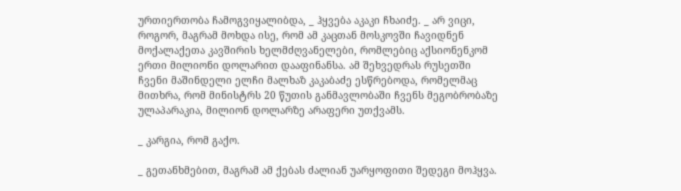ურთიერთობა ჩამოგვიყალიბდა, _ ჰყვება აკაკი ჩხაიძე. _ არ ვიცი, როგორ, მაგრამ მოხდა ისე, რომ ამ კაცთან მოსკოვში ჩავიდნენ მოქალაქეთა კავშირის ხელმძღვანელები, რომლებიც აქსიონენკომ ერთი მილიონი დოლარით დააფინანსა. ამ შეხვედრას რუსეთში ჩვენი მაშინდელი ელჩი მალხაზ კაკაბაძე ესწრებოდა, რომელმაც მითხრა, რომ მინისტრს 20 წუთის განმავლობაში ჩვენს მეგობრობაზე ულაპარაკია, მილიონ დოლარზე არაფერი უთქვამს.

_ კარგია, რომ გაქო.

_ გეთანხმებით, მაგრამ ამ ქებას ძალიან უარყოფითი შედეგი მოჰყვა.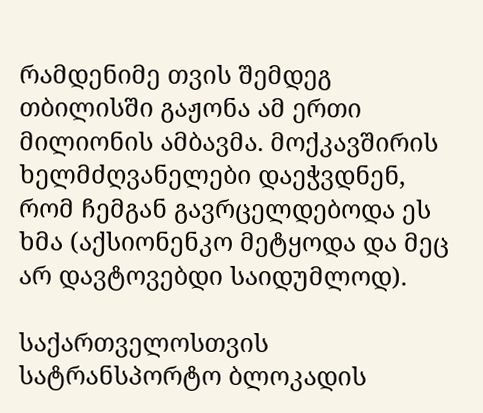რამდენიმე თვის შემდეგ თბილისში გაჟონა ამ ერთი მილიონის ამბავმა. მოქკავშირის ხელმძღვანელები დაეჭვდნენ, რომ ჩემგან გავრცელდებოდა ეს ხმა (აქსიონენკო მეტყოდა და მეც არ დავტოვებდი საიდუმლოდ).

საქართველოსთვის სატრანსპორტო ბლოკადის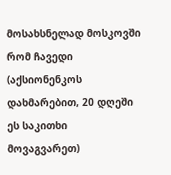მოსახსნელად მოსკოვში რომ ჩავედი (აქსიონენკოს დახმარებით, 20 დღეში ეს საკითხი მოვაგვარეთ)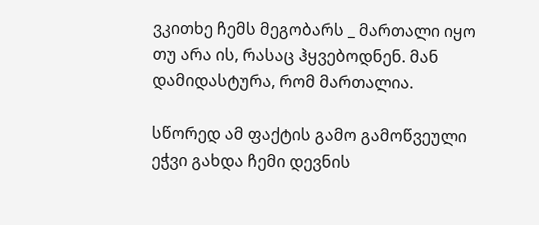ვკითხე ჩემს მეგობარს _ მართალი იყო თუ არა ის, რასაც ჰყვებოდნენ. მან დამიდასტურა, რომ მართალია.

სწორედ ამ ფაქტის გამო გამოწვეული ეჭვი გახდა ჩემი დევნის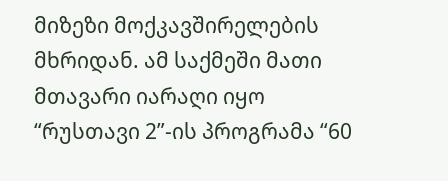მიზეზი მოქკავშირელების მხრიდან. ამ საქმეში მათი მთავარი იარაღი იყო “რუსთავი 2”-ის პროგრამა “60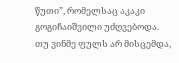წუთი”, რომელსაც აკაკი გოგიჩაიშვილი უძღვებოდა. თუ ვინმე ფულს არ მისცემდა,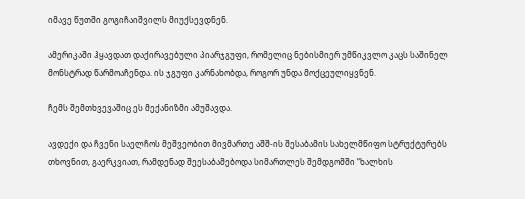იმავე წუთში გოგიჩაიშვილს მიუქსევდნენ.

ამერიკაში ჰყავდათ დაქირავებული პიარჯგუფი, რომელიც ნებისმიერ უმწიკვლო კაცს საშინელ მონსტრად წარმოაჩენდა. ის ჯგუფი კარნახობდა, როგორ უნდა მოქცეულიყვნენ.

ჩემს შემთხვევაშიც ეს მექანიზმი ამუშავდა.

ავდექი და ჩვენი საელჩოს მეშვეობით მივმართე აშშ-ის შესაბამის სახელმწიფო სტრუქტურებს თხოვნით, გაერკვიათ, რამდენად შეესაბამებოდა სიმართლეს შემდგომში “ხალხის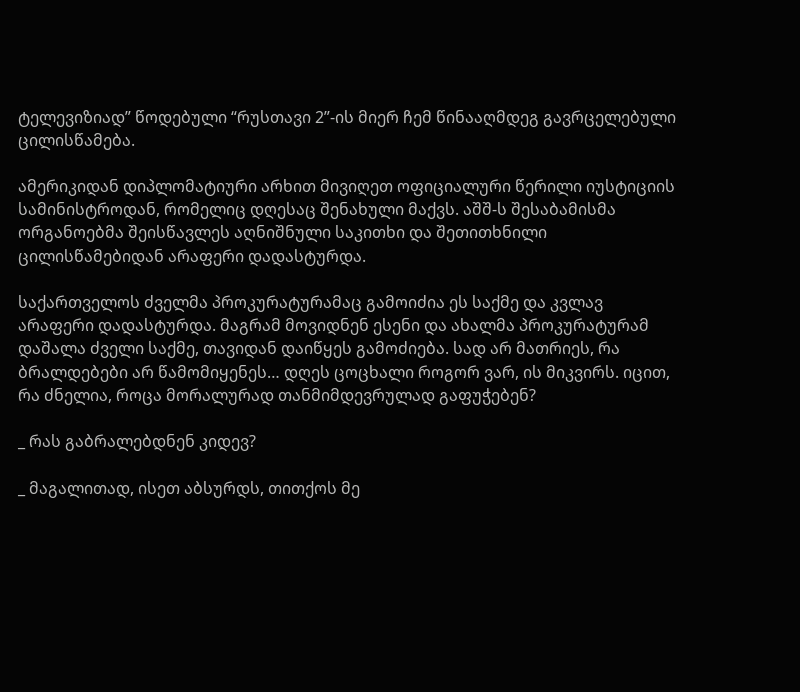ტელევიზიად” წოდებული “რუსთავი 2”-ის მიერ ჩემ წინააღმდეგ გავრცელებული ცილისწამება.

ამერიკიდან დიპლომატიური არხით მივიღეთ ოფიციალური წერილი იუსტიციის სამინისტროდან, რომელიც დღესაც შენახული მაქვს. აშშ-ს შესაბამისმა ორგანოებმა შეისწავლეს აღნიშნული საკითხი და შეთითხნილი ცილისწამებიდან არაფერი დადასტურდა.

საქართველოს ძველმა პროკურატურამაც გამოიძია ეს საქმე და კვლავ არაფერი დადასტურდა. მაგრამ მოვიდნენ ესენი და ახალმა პროკურატურამ დაშალა ძველი საქმე, თავიდან დაიწყეს გამოძიება. სად არ მათრიეს, რა ბრალდებები არ წამომიყენეს… დღეს ცოცხალი როგორ ვარ, ის მიკვირს. იცით, რა ძნელია, როცა მორალურად თანმიმდევრულად გაფუჭებენ?

_ რას გაბრალებდნენ კიდევ?

_ მაგალითად, ისეთ აბსურდს, თითქოს მე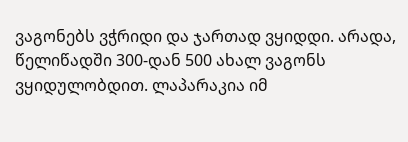ვაგონებს ვჭრიდი და ჯართად ვყიდდი. არადა, წელიწადში 300-დან 500 ახალ ვაგონს ვყიდულობდით. ლაპარაკია იმ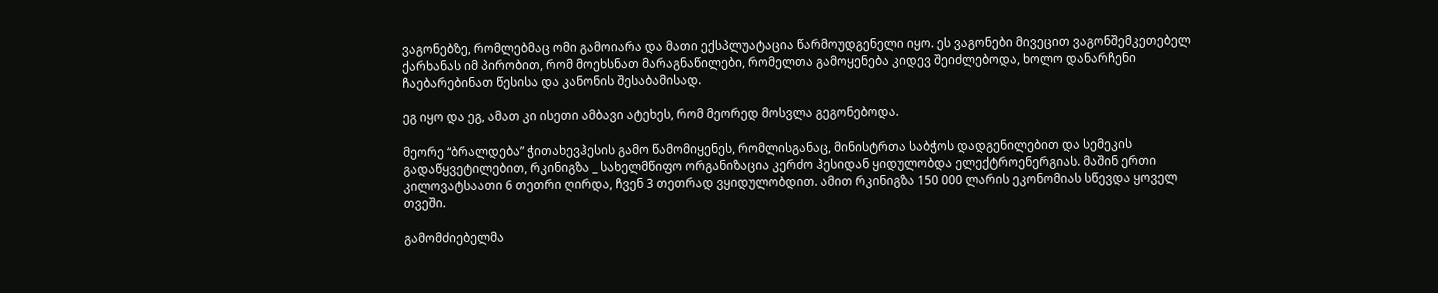ვაგონებზე, რომლებმაც ომი გამოიარა და მათი ექსპლუატაცია წარმოუდგენელი იყო. ეს ვაგონები მივეცით ვაგონშემკეთებელ ქარხანას იმ პირობით, რომ მოეხსნათ მარაგნაწილები, რომელთა გამოყენება კიდევ შეიძლებოდა, ხოლო დანარჩენი ჩაებარებინათ წესისა და კანონის შესაბამისად.

ეგ იყო და ეგ, ამათ კი ისეთი ამბავი ატეხეს, რომ მეორედ მოსვლა გეგონებოდა.

მეორე “ბრალდება” ჭითახევჰესის გამო წამომიყენეს, რომლისგანაც, მინისტრთა საბჭოს დადგენილებით და სემეკის გადაწყვეტილებით, რკინიგზა _ სახელმწიფო ორგანიზაცია კერძო ჰესიდან ყიდულობდა ელექტროენერგიას. მაშინ ერთი კილოვატსაათი 6 თეთრი ღირდა, ჩვენ 3 თეთრად ვყიდულობდით. ამით რკინიგზა 150 000 ლარის ეკონომიას სწევდა ყოველ თვეში.

გამომძიებელმა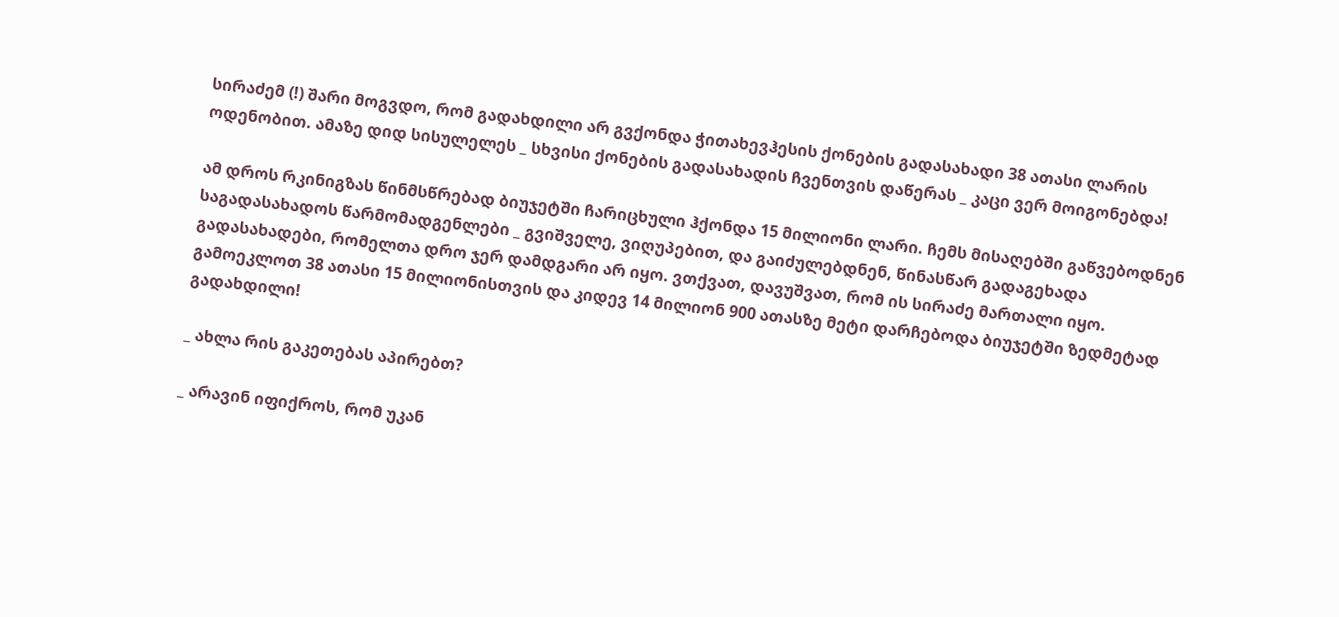სირაძემ (!) შარი მოგვდო, რომ გადახდილი არ გვქონდა ჭითახევჰესის ქონების გადასახადი 38 ათასი ლარის ოდენობით. ამაზე დიდ სისულელეს _ სხვისი ქონების გადასახადის ჩვენთვის დაწერას _ კაცი ვერ მოიგონებდა!

ამ დროს რკინიგზას წინმსწრებად ბიუჯეტში ჩარიცხული ჰქონდა 15 მილიონი ლარი. ჩემს მისაღებში გაწვებოდნენ საგადასახადოს წარმომადგენლები _ გვიშველე, ვიღუპებით, და გაიძულებდნენ, წინასწარ გადაგეხადა  გადასახადები, რომელთა დრო ჯერ დამდგარი არ იყო. ვთქვათ, დავუშვათ, რომ ის სირაძე მართალი იყო. გამოეკლოთ 38 ათასი 15 მილიონისთვის და კიდევ 14 მილიონ 900 ათასზე მეტი დარჩებოდა ბიუჯეტში ზედმეტად გადახდილი!

_ ახლა რის გაკეთებას აპირებთ?

_ არავინ იფიქროს, რომ უკან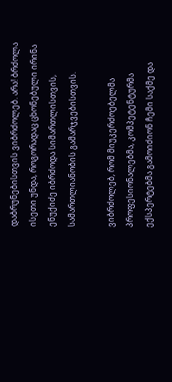დაბრუნებისთვის ვიბრძოლებ. არა! ბრძოლა ისეთი უნდა, როგორადაც ცხონებული ირინა ენუქიძე იბრძოდა სიმართლისთვის, სამართლიანობის გამარჯვებისთვის.

ვიბრძოლებ, რომ მიუკერძოებელმა პროფესიონალებმა, კომპეტენტურმა ექსპერტებმა გამოიძიონ ჩემი საქმე და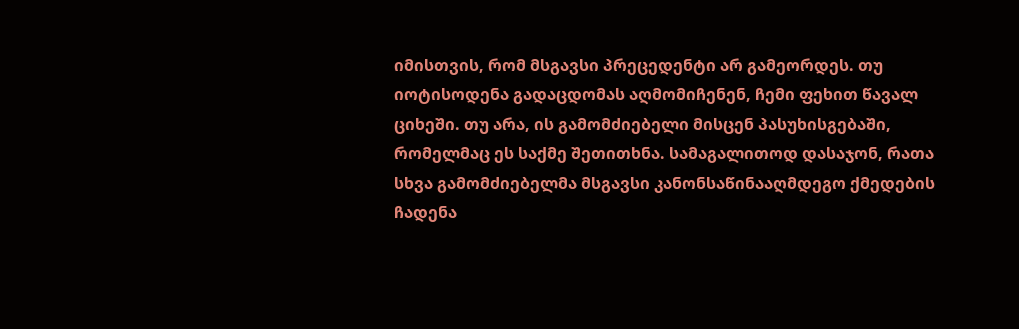იმისთვის, რომ მსგავსი პრეცედენტი არ გამეორდეს. თუ იოტისოდენა გადაცდომას აღმომიჩენენ, ჩემი ფეხით წავალ ციხეში. თუ არა, ის გამომძიებელი მისცენ პასუხისგებაში, რომელმაც ეს საქმე შეთითხნა. სამაგალითოდ დასაჯონ, რათა სხვა გამომძიებელმა მსგავსი კანონსაწინააღმდეგო ქმედების ჩადენა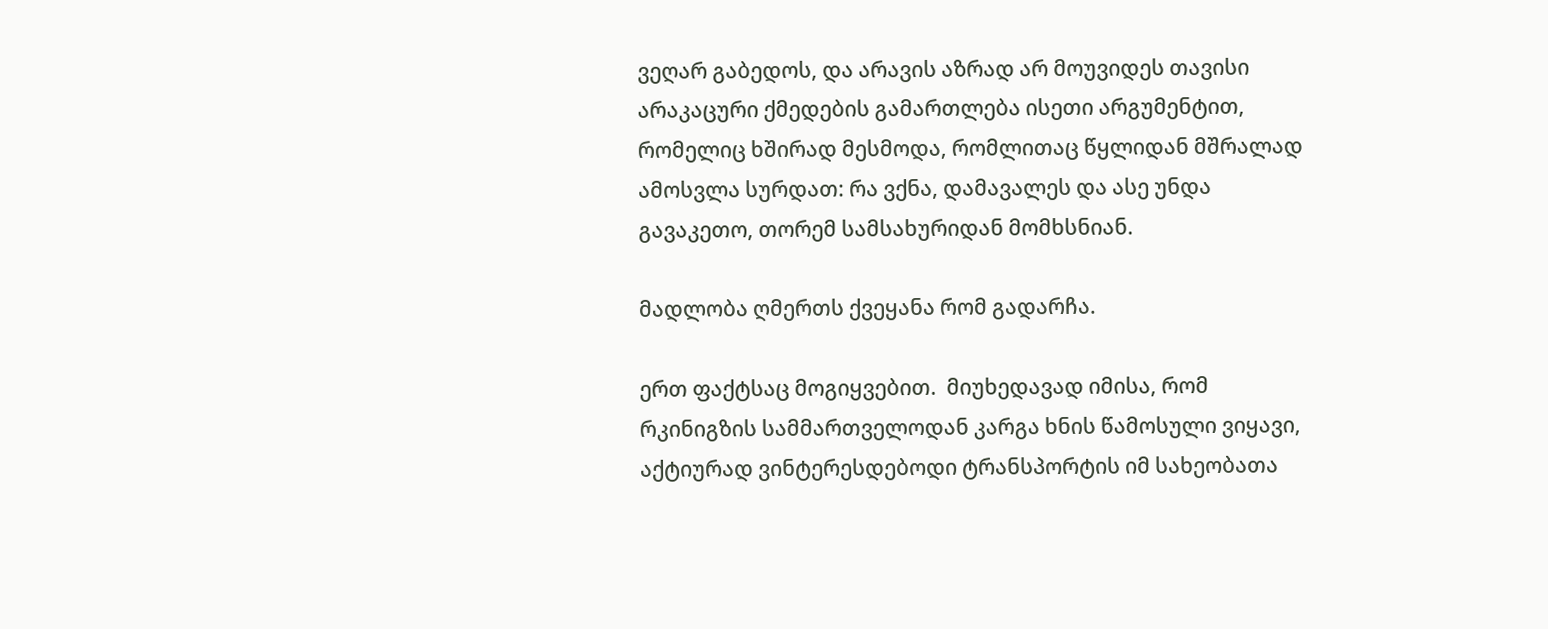ვეღარ გაბედოს, და არავის აზრად არ მოუვიდეს თავისი არაკაცური ქმედების გამართლება ისეთი არგუმენტით, რომელიც ხშირად მესმოდა, რომლითაც წყლიდან მშრალად ამოსვლა სურდათ: რა ვქნა, დამავალეს და ასე უნდა გავაკეთო, თორემ სამსახურიდან მომხსნიან.

მადლობა ღმერთს ქვეყანა რომ გადარჩა.

ერთ ფაქტსაც მოგიყვებით.  მიუხედავად იმისა, რომ რკინიგზის სამმართველოდან კარგა ხნის წამოსული ვიყავი, აქტიურად ვინტერესდებოდი ტრანსპორტის იმ სახეობათა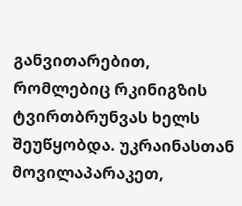განვითარებით, რომლებიც რკინიგზის ტვირთბრუნვას ხელს შეუწყობდა. უკრაინასთან მოვილაპარაკეთ,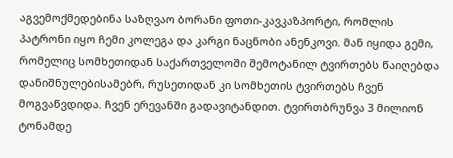აგვემოქმედებინა საზღვაო ბორანი ფოთი-კავკაზპორტი, რომლის პატრონი იყო ჩემი კოლეგა და კარგი ნაცნობი ანენკოვი. მან იყიდა გემი, რომელიც სომხეთიდან საქართველოში შემოტანილ ტვირთებს წაიღებდა დანიშნულებისამებრ, რუსეთიდან კი სომხეთის ტვირთებს ჩვენ მოგვაწვდიდა. ჩვენ ერევანში გადავიტანდით. ტვირთბრუნვა 3 მილიონ ტონამდე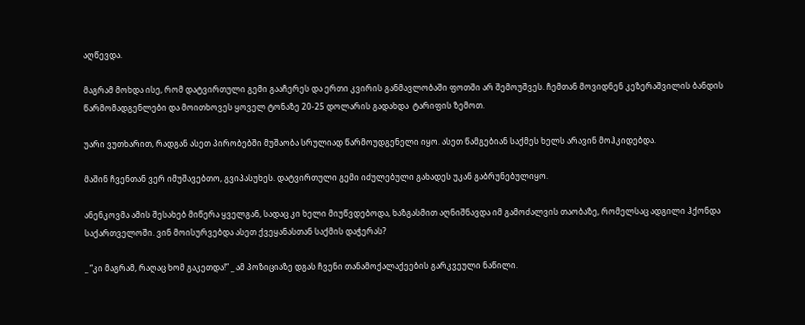აღწევდა.

მაგრამ მოხდა ისე, რომ დატვირთული გემი გააჩერეს და ერთი კვირის განმავლობაში ფოთში არ შემოუშვეს. ჩემთან მოვიდნენ კეზერაშვილის ბანდის წარმომადგენლები და მოითხოვეს ყოველ ტონაზე 20-25 დოლარის გადახდა  ტარიფის ზემოთ.

უარი ვუთხარით, რადგან ასეთ პირობებში მუშაობა სრულიად წარმოუდგენელი იყო. ასეთ წამგებიან საქმეს ხელს არავინ მოჰკიდებდა.

მაშინ ჩვენთან ვერ იმუშავებთო, გვიპასუხეს. დატვირთული გემი იძულებული გახადეს უკან გაბრუნებულიყო.

ანენკოვმა ამის შესახებ მიწერა ყველგან, სადაც კი ხელი მიუწვდებოდა, ხაზგასმით აღნიშნავდა იმ გამოძალვის თაობაზე, რომელსაც ადგილი ჰქონდა საქართველოში. ვინ მოისურვებდა ასეთ ქვეყანასთან საქმის დაჭერას?

_ “კი მაგრამ, რაღაც ხომ გაკეთდა!” _ ამ პოზიციაზე დგას ჩვენი თანამოქალაქეების გარკვეული ნაწილი.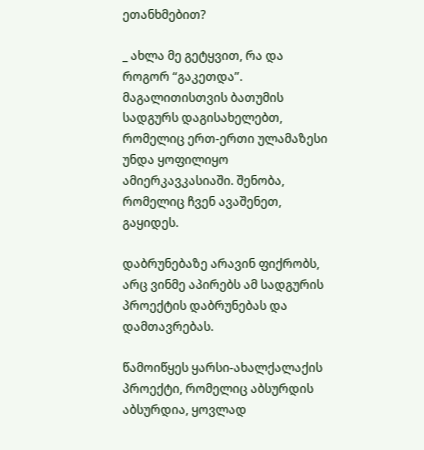ეთანხმებით?

_ ახლა მე გეტყვით, რა და როგორ “გაკეთდა”. მაგალითისთვის ბათუმის სადგურს დაგისახელებთ, რომელიც ერთ-ერთი ულამაზესი უნდა ყოფილიყო ამიერკავკასიაში. შენობა, რომელიც ჩვენ ავაშენეთ, გაყიდეს.

დაბრუნებაზე არავინ ფიქრობს, არც ვინმე აპირებს ამ სადგურის პროექტის დაბრუნებას და დამთავრებას.

წამოიწყეს ყარსი-ახალქალაქის პროექტი, რომელიც აბსურდის აბსურდია, ყოვლად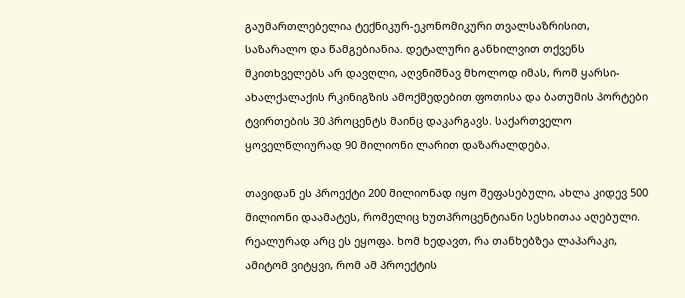გაუმართლებელია ტექნიკურ-ეკონომიკური თვალსაზრისით, საზარალო და წამგებიანია. დეტალური განხილვით თქვენს მკითხველებს არ დავღლი, აღვნიშნავ მხოლოდ იმას, რომ ყარსი-ახალქალაქის რკინიგზის ამოქმედებით ფოთისა და ბათუმის პორტები ტვირთების 30 პროცენტს მაინც დაკარგავს. საქართველო ყოველწლიურად 90 მილიონი ლარით დაზარალდება.

თავიდან ეს პროექტი 200 მილიონად იყო შეფასებული, ახლა კიდევ 500 მილიონი დაამატეს, რომელიც ხუთპროცენტიანი სესხითაა აღებული. რეალურად არც ეს ეყოფა. ხომ ხედავთ, რა თანხებზეა ლაპარაკი, ამიტომ ვიტყვი, რომ ამ პროექტის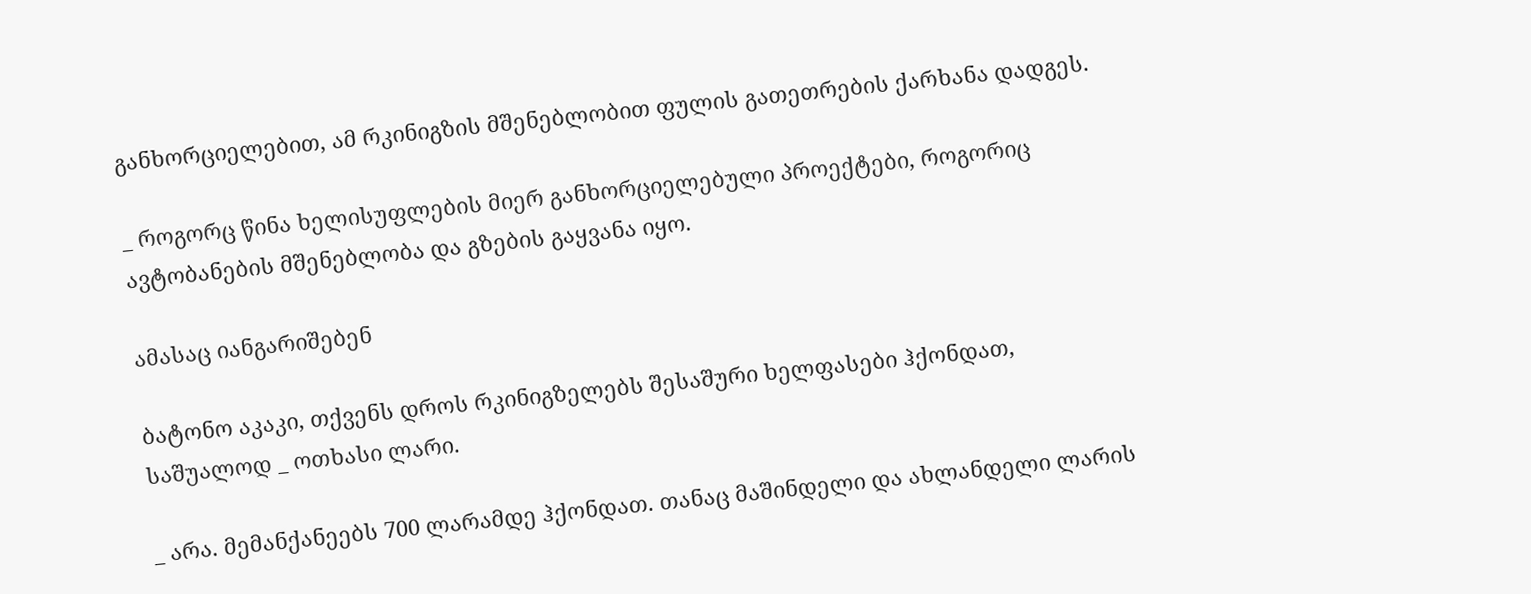განხორციელებით, ამ რკინიგზის მშენებლობით ფულის გათეთრების ქარხანა დადგეს.

_ როგორც წინა ხელისუფლების მიერ განხორციელებული პროექტები, როგორიც ავტობანების მშენებლობა და გზების გაყვანა იყო.

ამასაც იანგარიშებენ

ბატონო აკაკი, თქვენს დროს რკინიგზელებს შესაშური ხელფასები ჰქონდათ, საშუალოდ _ ოთხასი ლარი.

_ არა. მემანქანეებს 700 ლარამდე ჰქონდათ. თანაც მაშინდელი და ახლანდელი ლარის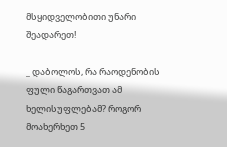მსყიდველობითი უნარი შეადარეთ!

_ დაბოლოს, რა რაოდენობის ფული წაგართვათ ამ ხელისუფლებამ? როგორ მოახერხეთ 5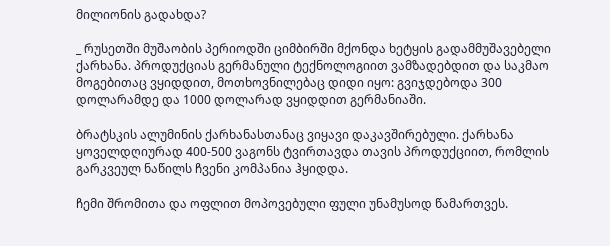მილიონის გადახდა?

_ რუსეთში მუშაობის პერიოდში ციმბირში მქონდა ხეტყის გადამმუშავებელი ქარხანა. პროდუქციას გერმანული ტექნოლოგიით ვამზადებდით და საკმაო მოგებითაც ვყიდდით, მოთხოვნილებაც დიდი იყო: გვიჯდებოდა 300 დოლარამდე და 1000 დოლარად ვყიდდით გერმანიაში.

ბრატსკის ალუმინის ქარხანასთანაც ვიყავი დაკავშირებული. ქარხანა ყოველდღიურად 400-500 ვაგონს ტვირთავდა თავის პროდუქციით, რომლის გარკვეულ ნაწილს ჩვენი კომპანია ჰყიდდა.

ჩემი შრომითა და ოფლით მოპოვებული ფული უნამუსოდ წამართვეს.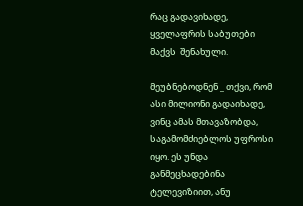რაც გადავიხადე, ყველაფრის საბუთები მაქვს  შენახული.

მეუბნებოდნენ _ თქვი, რომ ასი მილიონი გადაიხადე, ვინც ამას მთავაზობდა, საგამომძიებლოს უფროსი იყო. ეს უნდა განმეცხადებინა ტელევიზიით, ანუ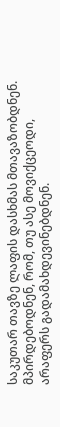საკუთარ თავზე ლაფის დასხმას მთავაზობდნენ. მპირდებოდნენ, რომ, თუ ასე მოვიქცეოდი, არაფერს გადამახდევინებდნენ.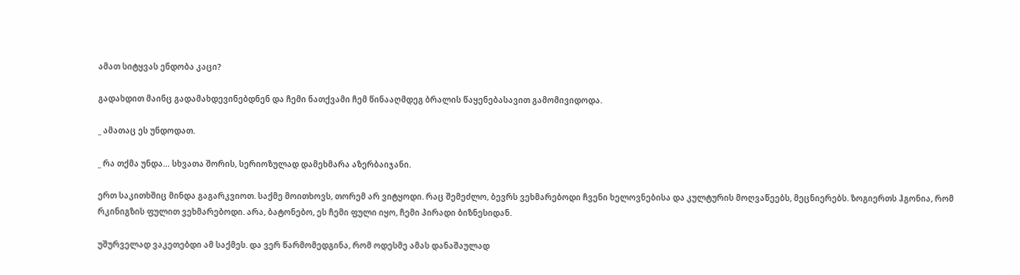ამათ სიტყვას ენდობა კაცი?

გადახდით მაინც გადამახდევინებდნენ და ჩემი ნათქვამი ჩემ წინააღმდეგ ბრალის წაყენებასავით გამომივიდოდა.

_ ამათაც ეს უნდოდათ.

_ რა თქმა უნდა… სხვათა შორის, სერიოზულად დამეხმარა აზერბაიჯანი.

ერთ საკითხშიც მინდა გაგარკვიოთ. საქმე მოითხოვს, თორემ არ ვიტყოდი. რაც შემეძლო, ბევრს ვეხმარებოდი ჩვენი ხელოვნებისა და კულტურის მოღვაწეებს, მეცნიერებს. ზოგიერთს ჰგონია, რომ რკინიგზის ფულით ვეხმარებოდი. არა, ბატონებო, ეს ჩემი ფული იყო, ჩემი პირადი ბიზნესიდან.

უშურველად ვაკეთებდი ამ საქმეს. და ვერ წარმომედგინა, რომ ოდესმე ამას დანაშაულად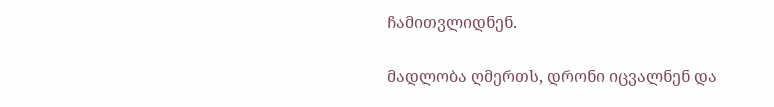ჩამითვლიდნენ.

მადლობა ღმერთს, დრონი იცვალნენ და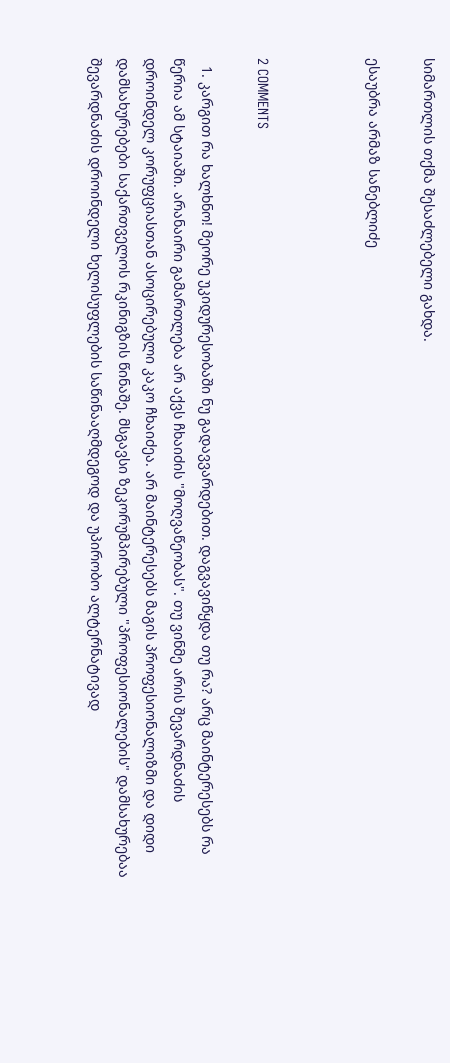სიმართლის თქმა შესაძლებელი გახდა.

ესაუბრა არმაზ სანებლიძე



2 COMMENTS

  1. კარგით რა ხალხნო! მეორე უკიდურესობაში ნუ გადავვარდებით. დაგვავიწყდა თუ რა? არც მაინტერესებს რა წერია ამ სტაიაში. არანაირი გამართლება არ აქვს ჩხაიძის "მოღვაწეობას". თუ ვინმე არის შევარდნაძის დროინდელ კორუფციასთან ასოცირებული კაკო ჩხაიძეა. არ მაინტერესებს მაგის პროფესიონალიზმი და დიდი დამსახურებები საქართველოს რკინიგზის წინაშე. მსგავსი ზეკორუმპირებული "პროფესიონალების" დამსახურებაა შევარდნაძის დროინდელი ხელისუფლების საწინააღმდეგოდ და უპირობო ალტერნატივად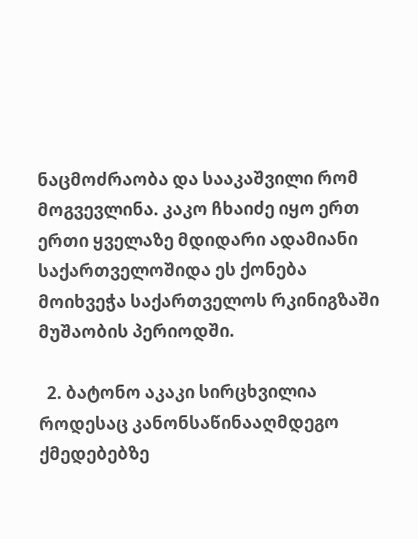ნაცმოძრაობა და სააკაშვილი რომ მოგვევლინა. კაკო ჩხაიძე იყო ერთ ერთი ყველაზე მდიდარი ადამიანი საქართველოშიდა ეს ქონება მოიხვეჭა საქართველოს რკინიგზაში მუშაობის პერიოდში.

  2. ბატონო აკაკი სირცხვილია როდესაც კანონსაწინააღმდეგო ქმედებებზე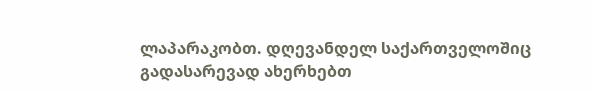ლაპარაკობთ. დღევანდელ საქართველოშიც გადასარევად ახერხებთ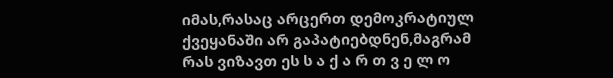იმას,რასაც არცერთ დემოკრატიულ ქვეყანაში არ გაპატიებდნენ,მაგრამ რას ვიზავთ ეს ს ა ქ ა რ თ ვ ე ლ ო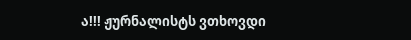ა!!! ჟურნალისტს ვთხოვდი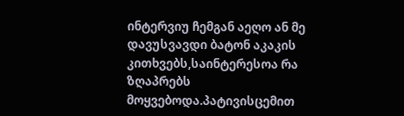ინტერვიუ ჩემგან აეღო ან მე დავუსვავდი ბატონ აკაკის კითხვებს,საინტერესოა რა ზღაპრებს მოყვებოდა.პატივისცემით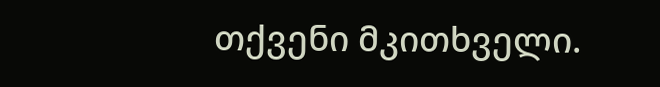თქვენი მკითხველი.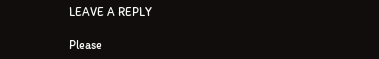LEAVE A REPLY

Please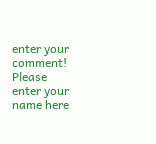enter your comment!
Please enter your name here